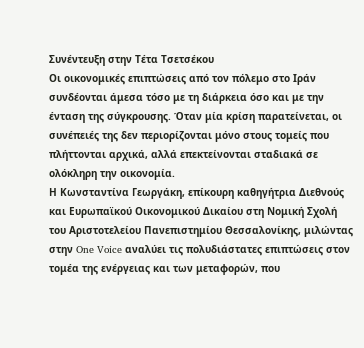Συνέντευξη στην Τέτα Τσετσέκου
Οι οικονομικές επιπτώσεις από τον πόλεμο στο Ιράν συνδέονται άμεσα τόσο με τη διάρκεια όσο και με την ένταση της σύγκρουσης. Όταν μία κρίση παρατείνεται, οι συνέπειές της δεν περιορίζονται μόνο στους τομείς που πλήττονται αρχικά, αλλά επεκτείνονται σταδιακά σε
ολόκληρη την οικονομία.
Η Κωνσταντίνα Γεωργάκη, επίκουρη καθηγήτρια Διεθνούς και Ευρωπαϊκού Οικονομικού Δικαίου στη Νομική Σχολή του Αριστοτελείου Πανεπιστημίου Θεσσαλονίκης, μιλώντας στην One Voice αναλύει τις πολυδιάστατες επιπτώσεις στον τομέα της ενέργειας και των μεταφορών, που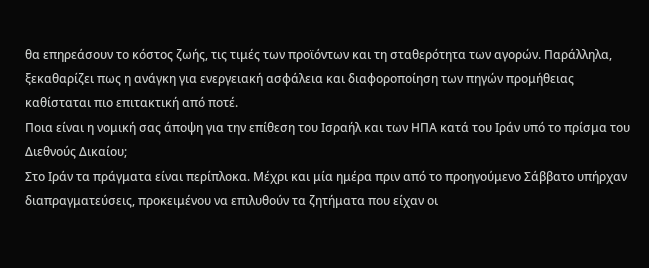θα επηρεάσουν το κόστος ζωής, τις τιμές των προϊόντων και τη σταθερότητα των αγορών. Παράλληλα, ξεκαθαρίζει πως η ανάγκη για ενεργειακή ασφάλεια και διαφοροποίηση των πηγών προμήθειας καθίσταται πιο επιτακτική από ποτέ.
Ποια είναι η νομική σας άποψη για την επίθεση του Ισραήλ και των ΗΠΑ κατά του Ιράν υπό το πρίσμα του Διεθνούς Δικαίου;
Στο Ιράν τα πράγματα είναι περίπλοκα. Μέχρι και μία ημέρα πριν από το προηγούμενο Σάββατο υπήρχαν διαπραγματεύσεις, προκειμένου να επιλυθούν τα ζητήματα που είχαν οι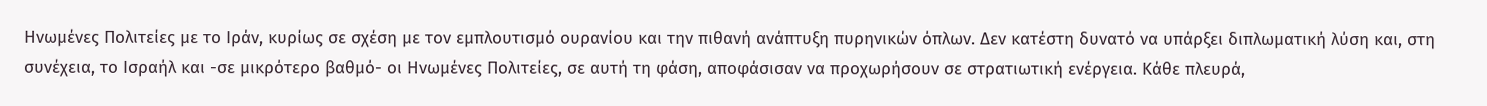Ηνωμένες Πολιτείες με το Ιράν, κυρίως σε σχέση με τον εμπλουτισμό ουρανίου και την πιθανή ανάπτυξη πυρηνικών όπλων. Δεν κατέστη δυνατό να υπάρξει διπλωματική λύση και, στη συνέχεια, το Ισραήλ και -σε μικρότερο βαθμό- οι Ηνωμένες Πολιτείες, σε αυτή τη φάση, αποφάσισαν να προχωρήσουν σε στρατιωτική ενέργεια. Κάθε πλευρά,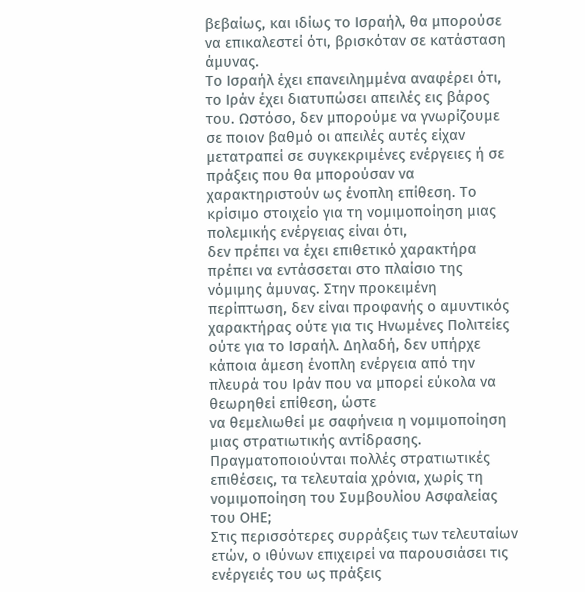βεβαίως, και ιδίως το Ισραήλ, θα μπορούσε να επικαλεστεί ότι, βρισκόταν σε κατάσταση άμυνας.
Το Ισραήλ έχει επανειλημμένα αναφέρει ότι, το Ιράν έχει διατυπώσει απειλές εις βάρος του. Ωστόσο, δεν μπορούμε να γνωρίζουμε σε ποιον βαθμό οι απειλές αυτές είχαν μετατραπεί σε συγκεκριμένες ενέργειες ή σε πράξεις που θα μπορούσαν να χαρακτηριστούν ως ένοπλη επίθεση. Το κρίσιμο στοιχείο για τη νομιμοποίηση μιας πολεμικής ενέργειας είναι ότι,
δεν πρέπει να έχει επιθετικό χαρακτήρα πρέπει να εντάσσεται στο πλαίσιο της νόμιμης άμυνας. Στην προκειμένη περίπτωση, δεν είναι προφανής ο αμυντικός χαρακτήρας ούτε για τις Ηνωμένες Πολιτείες ούτε για το Ισραήλ. Δηλαδή, δεν υπήρχε κάποια άμεση ένοπλη ενέργεια από την πλευρά του Ιράν που να μπορεί εύκολα να θεωρηθεί επίθεση, ώστε
να θεμελιωθεί με σαφήνεια η νομιμοποίηση μιας στρατιωτικής αντίδρασης.
Πραγματοποιούνται πολλές στρατιωτικές επιθέσεις, τα τελευταία χρόνια, χωρίς τη νομιμοποίηση του Συμβουλίου Ασφαλείας του ΟΗΕ;
Στις περισσότερες συρράξεις των τελευταίων ετών, ο ιθύνων επιχειρεί να παρουσιάσει τις ενέργειές του ως πράξεις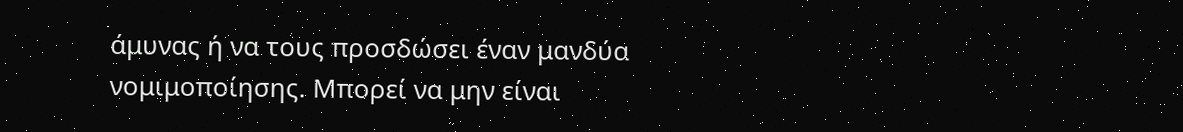άμυνας ή να τους προσδώσει έναν μανδύα νομιμοποίησης. Μπορεί να μην είναι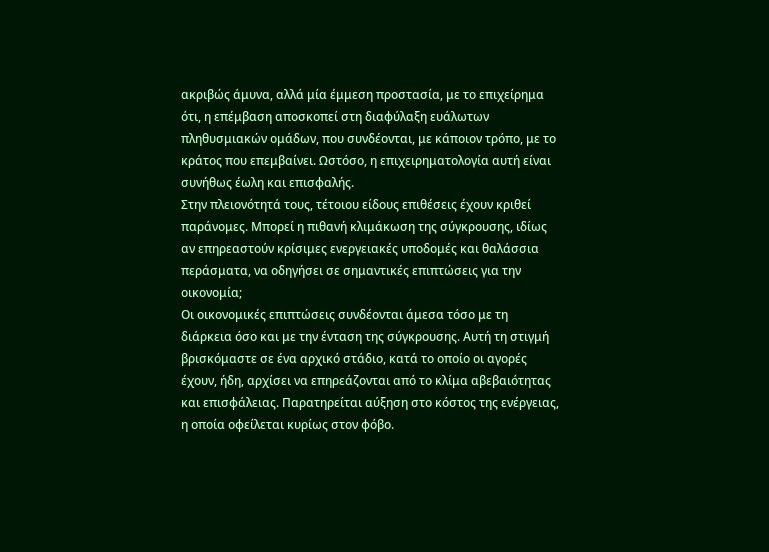ακριβώς άμυνα, αλλά μία έμμεση προστασία, με το επιχείρημα ότι, η επέμβαση αποσκοπεί στη διαφύλαξη ευάλωτων πληθυσμιακών ομάδων, που συνδέονται, με κάποιον τρόπο, με το κράτος που επεμβαίνει. Ωστόσο, η επιχειρηματολογία αυτή είναι συνήθως έωλη και επισφαλής.
Στην πλειονότητά τους, τέτοιου είδους επιθέσεις έχουν κριθεί παράνομες. Μπορεί η πιθανή κλιμάκωση της σύγκρουσης, ιδίως αν επηρεαστούν κρίσιμες ενεργειακές υποδομές και θαλάσσια περάσματα, να οδηγήσει σε σημαντικές επιπτώσεις για την οικονομία;
Οι οικονομικές επιπτώσεις συνδέονται άμεσα τόσο με τη διάρκεια όσο και με την ένταση της σύγκρουσης. Αυτή τη στιγμή βρισκόμαστε σε ένα αρχικό στάδιο, κατά το οποίο οι αγορές έχουν, ήδη, αρχίσει να επηρεάζονται από το κλίμα αβεβαιότητας και επισφάλειας. Παρατηρείται αύξηση στο κόστος της ενέργειας, η οποία οφείλεται κυρίως στον φόβο.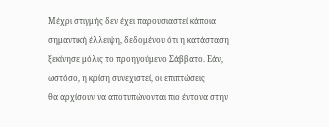Μέχρι στιγμής δεν έχει παρουσιαστεί κάποια σημαντική έλλειψη, δεδομένου ότι η κατάσταση ξεκίνησε μόλις το προηγούμενο Σάββατο. Εάν, ωστόσο, η κρίση συνεχιστεί, οι επιπτώσεις
θα αρχίσουν να αποτυπώνονται πιο έντονα στην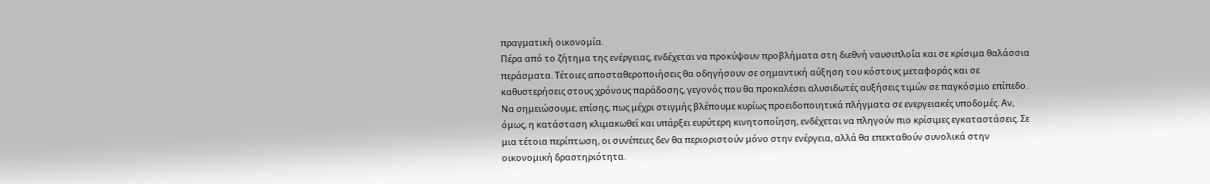πραγματική οικονομία.
Πέρα από το ζήτημα της ενέργειας, ενδέχεται να προκύψουν προβλήματα στη διεθνή ναυσιπλοΐα και σε κρίσιμα θαλάσσια περάσματα. Τέτοιες αποσταθεροποιήσεις θα οδηγήσουν σε σημαντική αύξηση του κόστους μεταφοράς και σε καθυστερήσεις στους χρόνους παράδοσης, γεγονός που θα προκαλέσει αλυσιδωτές αυξήσεις τιμών σε παγκόσμιο επίπεδο. Να σημειώσουμε, επίσης, πως μέχρι στιγμής βλέπουμε κυρίως προειδοποιητικά πλήγματα σε ενεργειακές υποδομές. Αν, όμως, η κατάσταση κλιμακωθεί και υπάρξει ευρύτερη κινητοποίηση, ενδέχεται να πληγούν πιο κρίσιμες εγκαταστάσεις. Σε μια τέτοια περίπτωση, οι συνέπειες δεν θα περιοριστούν μόνο στην ενέργεια, αλλά θα επεκταθούν συνολικά στην οικονομική δραστηριότητα.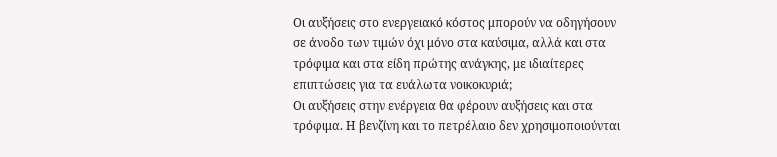Οι αυξήσεις στο ενεργειακό κόστος μπορούν να οδηγήσουν σε άνοδο των τιμών όχι μόνο στα καύσιμα, αλλά και στα τρόφιμα και στα είδη πρώτης ανάγκης, με ιδιαίτερες επιπτώσεις για τα ευάλωτα νοικοκυριά;
Οι αυξήσεις στην ενέργεια θα φέρουν αυξήσεις και στα τρόφιμα. Η βενζίνη και το πετρέλαιο δεν χρησιμοποιούνται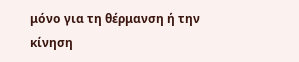μόνο για τη θέρμανση ή την κίνηση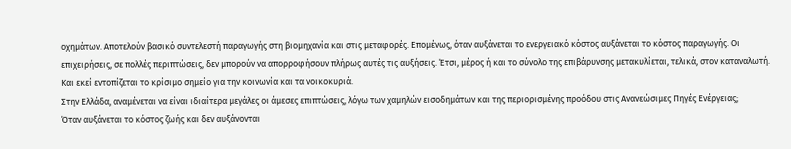οχημάτων. Αποτελούν βασικό συντελεστή παραγωγής στη βιομηχανία και στις μεταφορές. Επομένως, όταν αυξάνεται το ενεργειακό κόστος αυξάνεται το κόστος παραγωγής. Οι επιχειρήσεις, σε πολλές περιπτώσεις, δεν μπορούν να απορροφήσουν πλήρως αυτές τις αυξήσεις. Έτσι, μέρος ή και το σύνολο της επιβάρυνσης μετακυλίεται, τελικά, στον καταναλωτή. Και εκεί εντοπίζεται το κρίσιμο σημείο για την κοινωνία και τα νοικοκυριά.
Στην Ελλάδα, αναμένεται να είναι ιδιαίτερα μεγάλες οι άμεσες επιπτώσεις, λόγω των χαμηλών εισοδημάτων και της περιορισμένης προόδου στις Ανανεώσιμες Πηγές Ενέργειας;
Όταν αυξάνεται το κόστος ζωής και δεν αυξάνονται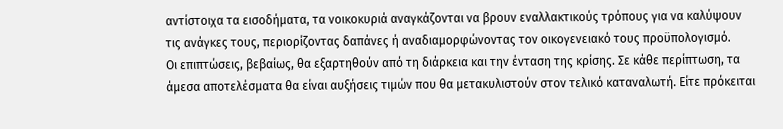αντίστοιχα τα εισοδήματα, τα νοικοκυριά αναγκάζονται να βρουν εναλλακτικούς τρόπους για να καλύψουν τις ανάγκες τους, περιορίζοντας δαπάνες ή αναδιαμορφώνοντας τον οικογενειακό τους προϋπολογισμό.
Οι επιπτώσεις, βεβαίως, θα εξαρτηθούν από τη διάρκεια και την ένταση της κρίσης. Σε κάθε περίπτωση, τα άμεσα αποτελέσματα θα είναι αυξήσεις τιμών που θα μετακυλιστούν στον τελικό καταναλωτή. Είτε πρόκειται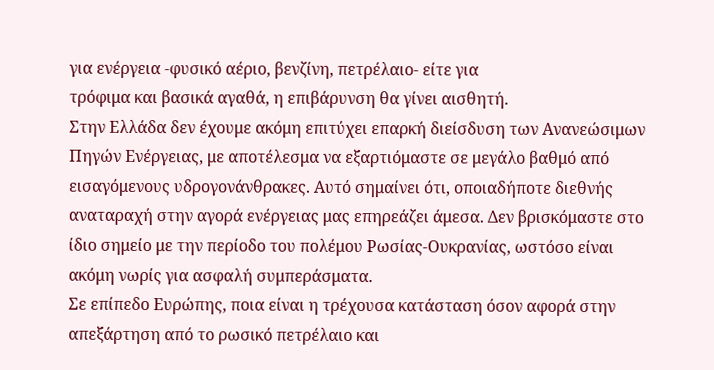για ενέργεια -φυσικό αέριο, βενζίνη, πετρέλαιο- είτε για
τρόφιμα και βασικά αγαθά, η επιβάρυνση θα γίνει αισθητή.
Στην Ελλάδα δεν έχουμε ακόμη επιτύχει επαρκή διείσδυση των Ανανεώσιμων Πηγών Ενέργειας, με αποτέλεσμα να εξαρτιόμαστε σε μεγάλο βαθμό από εισαγόμενους υδρογονάνθρακες. Αυτό σημαίνει ότι, οποιαδήποτε διεθνής αναταραχή στην αγορά ενέργειας μας επηρεάζει άμεσα. Δεν βρισκόμαστε στο ίδιο σημείο με την περίοδο του πολέμου Ρωσίας-Ουκρανίας, ωστόσο είναι ακόμη νωρίς για ασφαλή συμπεράσματα.
Σε επίπεδο Ευρώπης, ποια είναι η τρέχουσα κατάσταση όσον αφορά στην απεξάρτηση από το ρωσικό πετρέλαιο και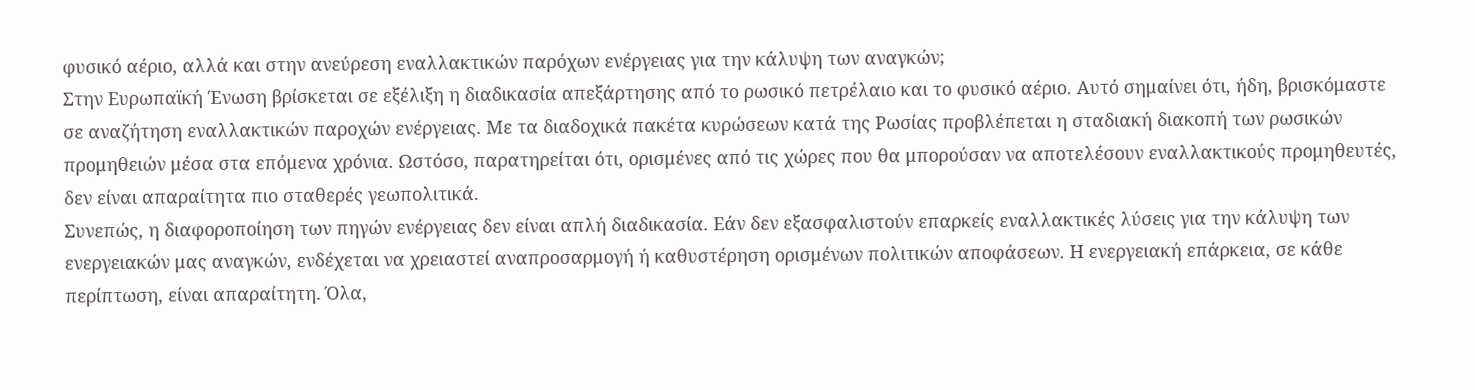φυσικό αέριο, αλλά και στην ανεύρεση εναλλακτικών παρόχων ενέργειας για την κάλυψη των αναγκών;
Στην Ευρωπαϊκή Ένωση βρίσκεται σε εξέλιξη η διαδικασία απεξάρτησης από το ρωσικό πετρέλαιο και το φυσικό αέριο. Αυτό σημαίνει ότι, ήδη, βρισκόμαστε σε αναζήτηση εναλλακτικών παροχών ενέργειας. Με τα διαδοχικά πακέτα κυρώσεων κατά της Ρωσίας προβλέπεται η σταδιακή διακοπή των ρωσικών προμηθειών μέσα στα επόμενα χρόνια. Ωστόσο, παρατηρείται ότι, ορισμένες από τις χώρες που θα μπορούσαν να αποτελέσουν εναλλακτικούς προμηθευτές, δεν είναι απαραίτητα πιο σταθερές γεωπολιτικά.
Συνεπώς, η διαφοροποίηση των πηγών ενέργειας δεν είναι απλή διαδικασία. Εάν δεν εξασφαλιστούν επαρκείς εναλλακτικές λύσεις για την κάλυψη των ενεργειακών μας αναγκών, ενδέχεται να χρειαστεί αναπροσαρμογή ή καθυστέρηση ορισμένων πολιτικών αποφάσεων. Η ενεργειακή επάρκεια, σε κάθε περίπτωση, είναι απαραίτητη. Όλα,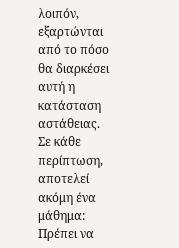λοιπόν, εξαρτώνται από το πόσο θα διαρκέσει αυτή η κατάσταση αστάθειας. Σε κάθε περίπτωση, αποτελεί ακόμη ένα μάθημα:
Πρέπει να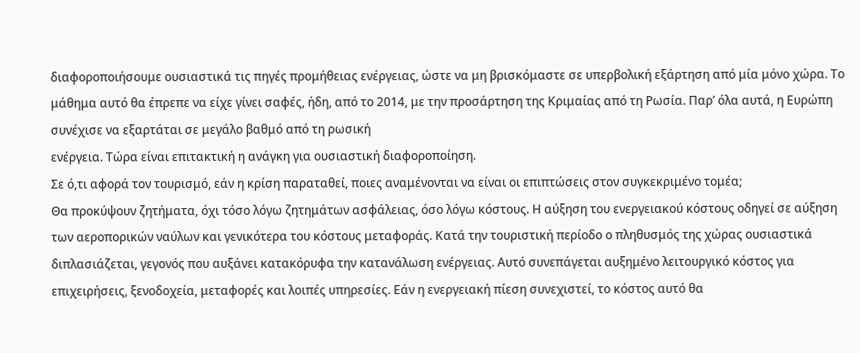διαφοροποιήσουμε ουσιαστικά τις πηγές προμήθειας ενέργειας, ώστε να μη βρισκόμαστε σε υπερβολική εξάρτηση από μία μόνο χώρα. Το μάθημα αυτό θα έπρεπε να είχε γίνει σαφές, ήδη, από το 2014, με την προσάρτηση της Κριμαίας από τη Ρωσία. Παρ’ όλα αυτά, η Ευρώπη συνέχισε να εξαρτάται σε μεγάλο βαθμό από τη ρωσική
ενέργεια. Τώρα είναι επιτακτική η ανάγκη για ουσιαστική διαφοροποίηση.
Σε ό,τι αφορά τον τουρισμό, εάν η κρίση παραταθεί, ποιες αναμένονται να είναι οι επιπτώσεις στον συγκεκριμένο τομέα;
Θα προκύψουν ζητήματα, όχι τόσο λόγω ζητημάτων ασφάλειας, όσο λόγω κόστους. Η αύξηση του ενεργειακού κόστους οδηγεί σε αύξηση των αεροπορικών ναύλων και γενικότερα του κόστους μεταφοράς. Κατά την τουριστική περίοδο ο πληθυσμός της χώρας ουσιαστικά διπλασιάζεται, γεγονός που αυξάνει κατακόρυφα την κατανάλωση ενέργειας. Αυτό συνεπάγεται αυξημένο λειτουργικό κόστος για επιχειρήσεις, ξενοδοχεία, μεταφορές και λοιπές υπηρεσίες. Εάν η ενεργειακή πίεση συνεχιστεί, το κόστος αυτό θα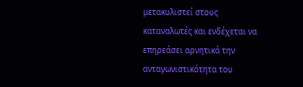μετακυλιστεί στους
καταναλωτές και ενδέχεται να επηρεάσει αρνητικά την ανταγωνιστικότητα του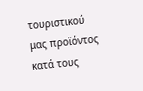τουριστικού μας προϊόντος κατά τους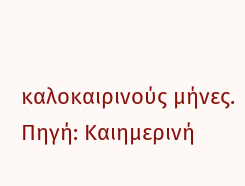καλοκαιρινούς μήνες.
Πηγή: Καιημερινή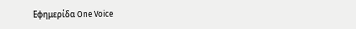Εφημερίδα One Voice